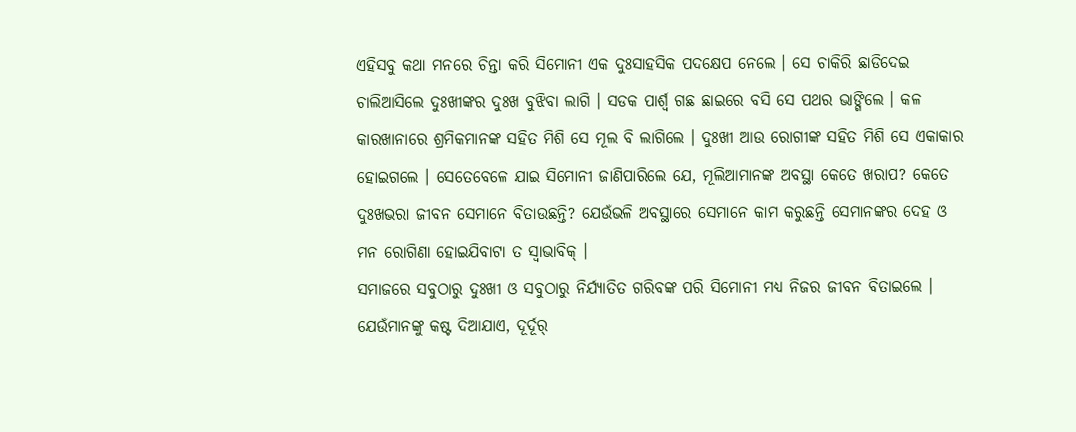ଏହିସବୁ କଥା ମନରେ ଚିନ୍ତା କରି ସିମୋନୀ ଏକ ଦୁଃସାହସିକ ପଦକ୍ଷେପ ନେଲେ । ସେ ଚାକିରି ଛାଡିଦେଇ ଚାଲିଆସିଲେ ଦୁଃଖୀଙ୍କର ଦୁଃଖ ବୁଝିବା ଲାଗି । ସଡକ ପାର୍ଶ୍ୱ ଗଛ ଛାଇରେ ବସି ସେ ପଥର ଭାଙ୍ଗିଲେ । କଳ କାରଖାନାରେ ଶ୍ରମିକମାନଙ୍କ ସହିତ ମିଶି ସେ ମୂଲ ବି ଲାଗିଲେ । ଦୁଃଖୀ ଆଉ ରୋଗୀଙ୍କ ସହିତ ମିଶି ସେ ଏକାକାର ହୋଇଗଲେ । ସେତେବେଳେ ଯାଇ ସିମୋନୀ ଜାଣିପାରିଲେ ଯେ, ମୂଲିଆମାନଙ୍କ ଅବସ୍ଥା କେତେ ଖରାପ? କେତେ ଦୁଃଖଭରା ଜୀବନ ସେମାନେ ବିତାଉଛନ୍ତି? ଯେଉଁଭଳି ଅବସ୍ଥାରେ ସେମାନେ କାମ କରୁଛନ୍ତି ସେମାନଙ୍କର ଦେହ ଓ ମନ ରୋଗିଣା ହୋଇଯିବାଟା ତ ସ୍ୱାଭାବିକ୍ ।
ସମାଜରେ ସବୁଠାରୁ ଦୁଃଖୀ ଓ ସବୁଠାରୁ ନିର୍ଯ୍ୟାତିତ ଗରିବଙ୍କ ପରି ସିମୋନୀ ମଧ୍ୟ ନିଜର ଜୀବନ ବିତାଇଲେ । ଯେଉଁମାନଙ୍କୁ କଷ୍ଟ ଦିଆଯାଏ, ଦୂର୍ଦୂର୍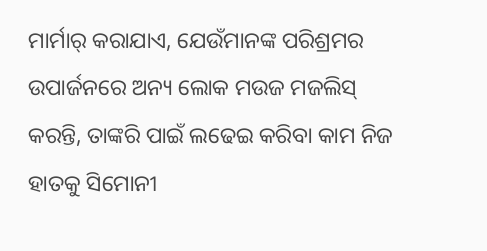ମାର୍ମାର୍ କରାଯାଏ, ଯେଉଁମାନଙ୍କ ପରିଶ୍ରମର ଉପାର୍ଜନରେ ଅନ୍ୟ ଲୋକ ମଉଜ ମଜଲିସ୍ କରନ୍ତି, ତାଙ୍କରି ପାଇଁ ଲଢେଇ କରିବା କାମ ନିଜ ହାତକୁ ସିମୋନୀ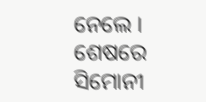ନେଲେ ।
ଶେଷରେ ସିମୋନୀ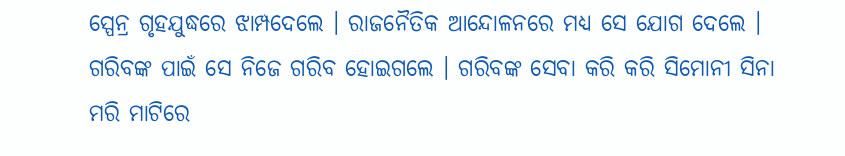ସ୍ପେନ୍ର ଗୃହଯୁଦ୍ଧରେ ଝାମ୍ପଦେଲେ । ରାଜନୈତିକ ଆନ୍ଦୋଳନରେ ମଧ୍ୟ ସେ ଯୋଗ ଦେଲେ । ଗରିବଙ୍କ ପାଇଁ ସେ ନିଜେ ଗରିବ ହୋଇଗଲେ । ଗରିବଙ୍କ ସେବା କରି କରି ସିମୋନୀ ସିନା ମରି ମାଟିରେ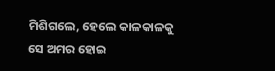ମିଶିଗଲେ, ହେଲେ କାଳକାଳକୁ ସେ ଅମର ହୋଇ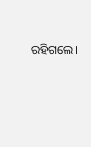ରହିଗଲେ।